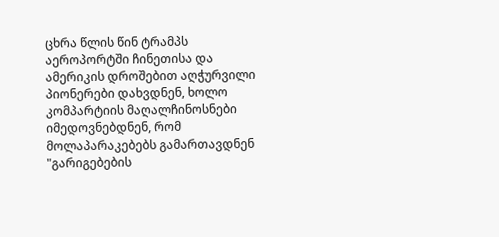ცხრა წლის წინ ტრამპს აეროპორტში ჩინეთისა და ამერიკის დროშებით აღჭურვილი პიონერები დახვდნენ, ხოლო კომპარტიის მაღალჩინოსნები იმედოვნებდნენ, რომ მოლაპარაკებებს გამართავდნენ "გარიგებების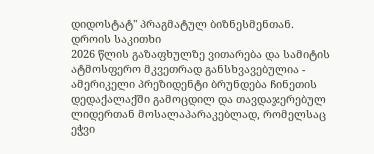დიდოსტატ" პრაგმატულ ბიზნესმენთან.
დროის საკითხი
2026 წლის გაზაფხულზე ვითარება და სამიტის ატმოსფერო მკვეთრად განსხვავებულია - ამერიკელი პრეზიდენტი ბრუნდება ჩინეთის დედაქალაქში გამოცდილ და თავდაჯერებულ ლიდერთან მოსალაპარაკებლად, რომელსაც ეჭვი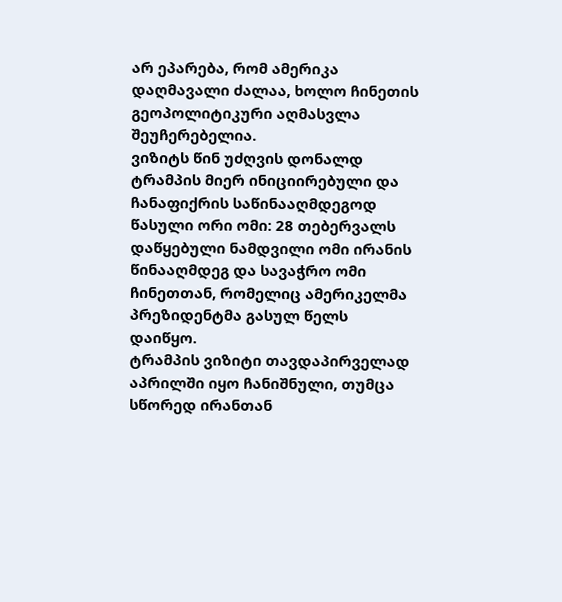არ ეპარება, რომ ამერიკა დაღმავალი ძალაა, ხოლო ჩინეთის გეოპოლიტიკური აღმასვლა შეუჩერებელია.
ვიზიტს წინ უძღვის დონალდ ტრამპის მიერ ინიციირებული და ჩანაფიქრის საწინააღმდეგოდ წასული ორი ომი: 28 თებერვალს დაწყებული ნამდვილი ომი ირანის წინააღმდეგ და სავაჭრო ომი ჩინეთთან, რომელიც ამერიკელმა პრეზიდენტმა გასულ წელს დაიწყო.
ტრამპის ვიზიტი თავდაპირველად აპრილში იყო ჩანიშნული, თუმცა სწორედ ირანთან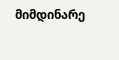მიმდინარე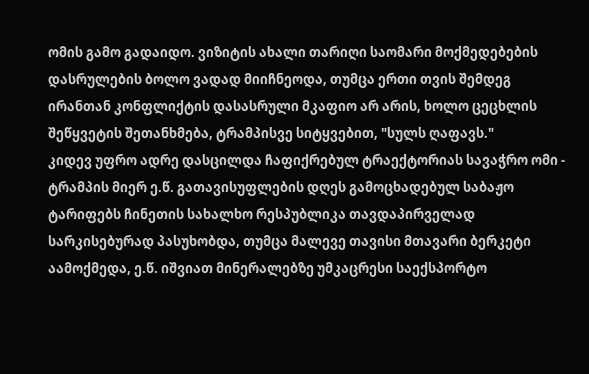ომის გამო გადაიდო. ვიზიტის ახალი თარიღი საომარი მოქმედებების დასრულების ბოლო ვადად მიიჩნეოდა, თუმცა ერთი თვის შემდეგ ირანთან კონფლიქტის დასასრული მკაფიო არ არის, ხოლო ცეცხლის შეწყვეტის შეთანხმება, ტრამპისვე სიტყვებით, "სულს ღაფავს."
კიდევ უფრო ადრე დასცილდა ჩაფიქრებულ ტრაექტორიას სავაჭრო ომი - ტრამპის მიერ ე.წ. გათავისუფლების დღეს გამოცხადებულ საბაჟო ტარიფებს ჩინეთის სახალხო რესპუბლიკა თავდაპირველად სარკისებურად პასუხობდა, თუმცა მალევე თავისი მთავარი ბერკეტი აამოქმედა, ე.წ. იშვიათ მინერალებზე უმკაცრესი საექსპორტო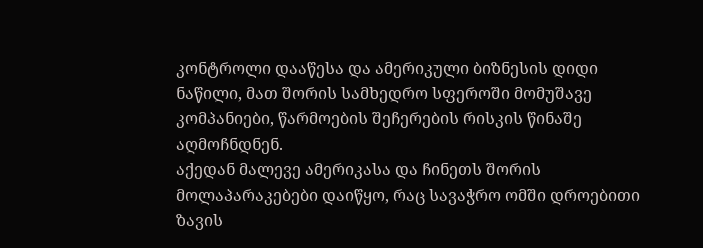კონტროლი დააწესა და ამერიკული ბიზნესის დიდი ნაწილი, მათ შორის სამხედრო სფეროში მომუშავე კომპანიები, წარმოების შეჩერების რისკის წინაშე აღმოჩნდნენ.
აქედან მალევე ამერიკასა და ჩინეთს შორის მოლაპარაკებები დაიწყო, რაც სავაჭრო ომში დროებითი ზავის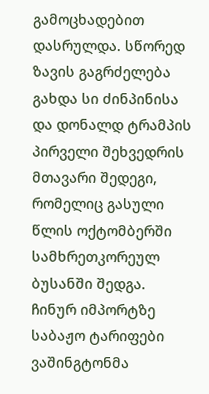გამოცხადებით დასრულდა. სწორედ ზავის გაგრძელება გახდა სი ძინპინისა და დონალდ ტრამპის პირველი შეხვედრის მთავარი შედეგი, რომელიც გასული წლის ოქტომბერში სამხრეთკორეულ ბუსანში შედგა.
ჩინურ იმპორტზე საბაჟო ტარიფები ვაშინგტონმა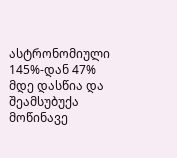ასტრონომიული 145%-დან 47% მდე დასწია და შეამსუბუქა მოწინავე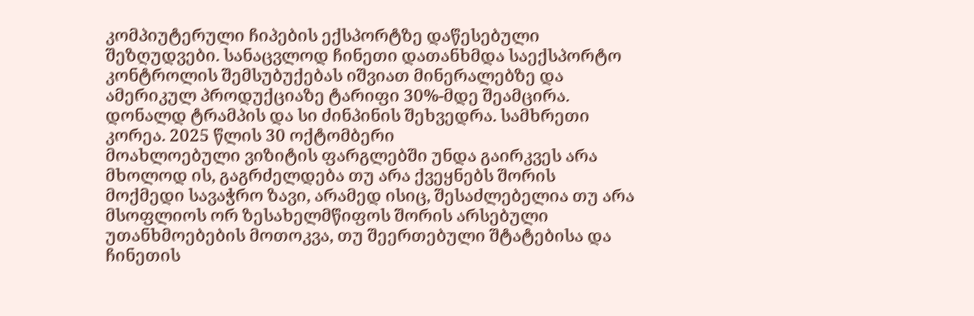კომპიუტერული ჩიპების ექსპორტზე დაწესებული შეზღუდვები. სანაცვლოდ ჩინეთი დათანხმდა საექსპორტო კონტროლის შემსუბუქებას იშვიათ მინერალებზე და ამერიკულ პროდუქციაზე ტარიფი 30%-მდე შეამცირა.
დონალდ ტრამპის და სი ძინპინის შეხვედრა. სამხრეთი კორეა. 2025 წლის 30 ოქტომბერი
მოახლოებული ვიზიტის ფარგლებში უნდა გაირკვეს არა მხოლოდ ის, გაგრძელდება თუ არა ქვეყნებს შორის მოქმედი სავაჭრო ზავი, არამედ ისიც, შესაძლებელია თუ არა მსოფლიოს ორ ზესახელმწიფოს შორის არსებული უთანხმოებების მოთოკვა, თუ შეერთებული შტატებისა და ჩინეთის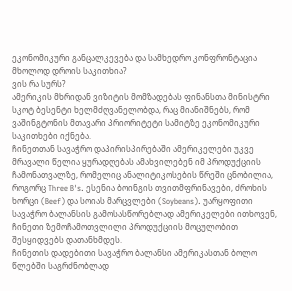ეკონომიკური განცალკევება და სამხედრო კონფრონტაცია მხოლოდ დროის საკითხია?
ვის რა სურს?
ამერიკის მხრიდან ვიზიტის მომზადებას ფინანსთა მინისტრი სკოტ ბესენტი ხელმძღვანელობდა, რაც მიანიშნებს, რომ ვაშინგტონის მთავარი პრიორიტეტი სამიტზე ეკონომიკური საკითხები იქნება.
ჩინეთთან სავაჭრო დაპირისპირებაში ამერიკელები უკვე მრავალი წელია ყურადღებას ამახვილებენ იმ პროდუქციის ჩამონათვალზე, რომელიც ანალიტიკოსების წრეში ცნობილია, როგორც Three B's. ესენია ბოინგის თვითმფრინავები, ძროხის ხორცი (Beef) და სოიას მარცვლები (Soybeans). უარყოფითი სავაჭრო ბალანსის გამოსასწორებლად ამერიკელები ითხოვენ, ჩინეთი ზემოჩამოთვლილი პროდუქციის მოცულობით შესყიდვებს დათანხმდეს.
ჩინეთის დადებითი სავაჭრო ბალანსი ამერიკასთან ბოლო წლებში საგრძნობლად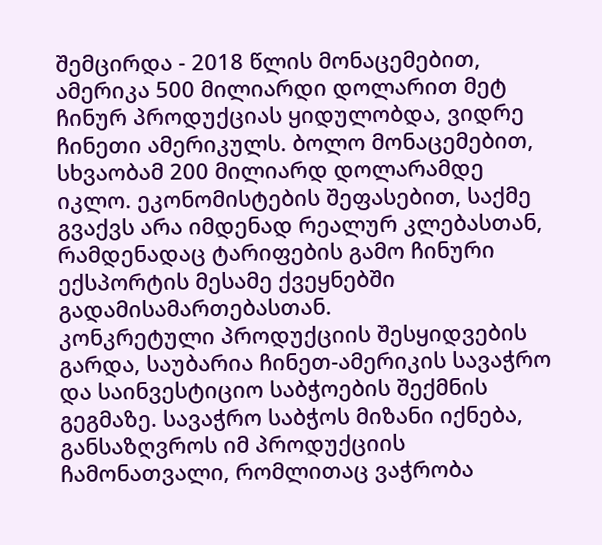შემცირდა - 2018 წლის მონაცემებით, ამერიკა 500 მილიარდი დოლარით მეტ ჩინურ პროდუქციას ყიდულობდა, ვიდრე ჩინეთი ამერიკულს. ბოლო მონაცემებით, სხვაობამ 200 მილიარდ დოლარამდე იკლო. ეკონომისტების შეფასებით, საქმე გვაქვს არა იმდენად რეალურ კლებასთან, რამდენადაც ტარიფების გამო ჩინური ექსპორტის მესამე ქვეყნებში გადამისამართებასთან.
კონკრეტული პროდუქციის შესყიდვების გარდა, საუბარია ჩინეთ-ამერიკის სავაჭრო და საინვესტიციო საბჭოების შექმნის გეგმაზე. სავაჭრო საბჭოს მიზანი იქნება, განსაზღვროს იმ პროდუქციის ჩამონათვალი, რომლითაც ვაჭრობა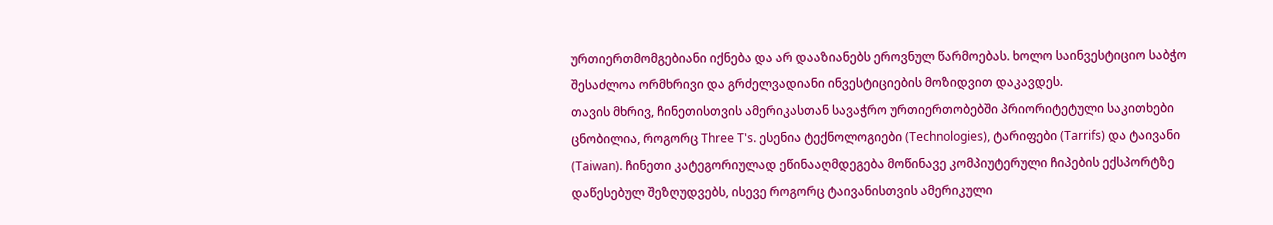ურთიერთმომგებიანი იქნება და არ დააზიანებს ეროვნულ წარმოებას. ხოლო საინვესტიციო საბჭო შესაძლოა ორმხრივი და გრძელვადიანი ინვესტიციების მოზიდვით დაკავდეს.
თავის მხრივ, ჩინეთისთვის ამერიკასთან სავაჭრო ურთიერთობებში პრიორიტეტული საკითხები ცნობილია, როგორც Three T's. ესენია ტექნოლოგიები (Technologies), ტარიფები (Tarrifs) და ტაივანი (Taiwan). ჩინეთი კატეგორიულად ეწინააღმდეგება მოწინავე კომპიუტერული ჩიპების ექსპორტზე დაწესებულ შეზღუდვებს, ისევე როგორც ტაივანისთვის ამერიკული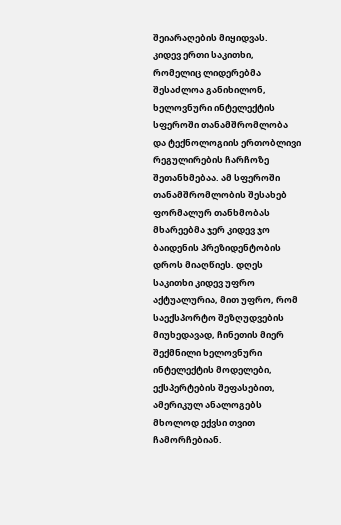შეიარაღების მიყიდვას.
კიდევ ერთი საკითხი, რომელიც ლიდერებმა შესაძლოა განიხილონ, ხელოვნური ინტელექტის სფეროში თანამშრომლობა და ტექნოლოგიის ერთობლივი რეგულირების ჩარჩოზე შეთანხმებაა. ამ სფეროში თანამშრომლობის შესახებ ფორმალურ თანხმობას მხარეებმა ჯერ კიდევ ჯო ბაიდენის პრეზიდენტობის დროს მიაღწიეს. დღეს საკითხი კიდევ უფრო აქტუალურია, მით უფრო, რომ საექსპორტო შეზღუდვების მიუხედავად, ჩინეთის მიერ შექმნილი ხელოვნური ინტელექტის მოდელები, ექსპერტების შეფასებით, ამერიკულ ანალოგებს მხოლოდ ექვსი თვით ჩამორჩებიან.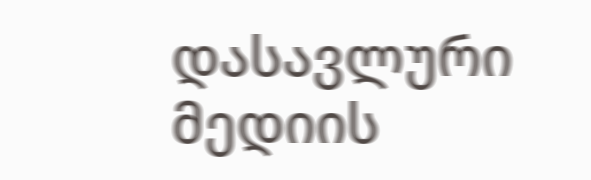დასავლური მედიის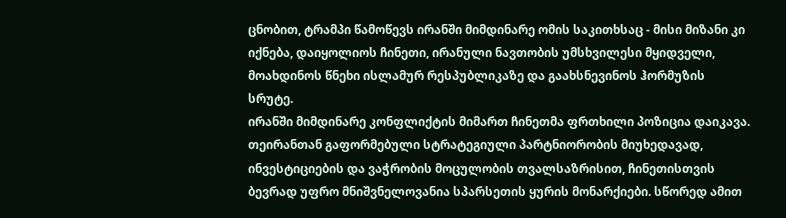ცნობით, ტრამპი წამოწევს ირანში მიმდინარე ომის საკითხსაც - მისი მიზანი კი იქნება, დაიყოლიოს ჩინეთი, ირანული ნავთობის უმსხვილესი მყიდველი, მოახდინოს წნეხი ისლამურ რესპუბლიკაზე და გაახსნევინოს ჰორმუზის სრუტე.
ირანში მიმდინარე კონფლიქტის მიმართ ჩინეთმა ფრთხილი პოზიცია დაიკავა. თეირანთან გაფორმებული სტრატეგიული პარტნიორობის მიუხედავად, ინვესტიციების და ვაჭრობის მოცულობის თვალსაზრისით, ჩინეთისთვის ბევრად უფრო მნიშვნელოვანია სპარსეთის ყურის მონარქიები. სწორედ ამით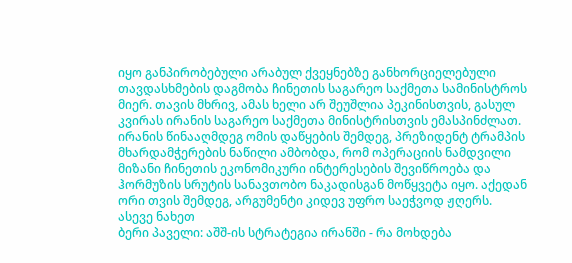იყო განპირობებული არაბულ ქვეყნებზე განხორციელებული თავდასხმების დაგმობა ჩინეთის საგარეო საქმეთა სამინისტროს მიერ. თავის მხრივ, ამას ხელი არ შეუშლია პეკინისთვის, გასულ კვირას ირანის საგარეო საქმეთა მინისტრისთვის ემასპინძლათ.
ირანის წინააღმდეგ ომის დაწყების შემდეგ, პრეზიდენტ ტრამპის მხარდამჭერების ნაწილი ამბობდა, რომ ოპერაციის ნამდვილი მიზანი ჩინეთის ეკონომიკური ინტერესების შევიწროება და ჰორმუზის სრუტის სანავთობო ნაკადისგან მოწყვეტა იყო. აქედან ორი თვის შემდეგ, არგუმენტი კიდევ უფრო საეჭვოდ ჟღერს.
ასევე ნახეთ
ბერი პაველი: აშშ-ის სტრატეგია ირანში - რა მოხდება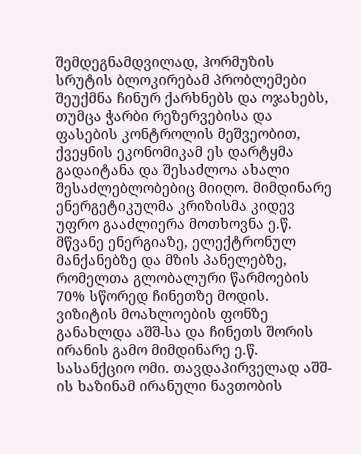შემდეგნამდვილად, ჰორმუზის სრუტის ბლოკირებამ პრობლემები შეუქმნა ჩინურ ქარხნებს და ოჯახებს, თუმცა ჭარბი რეზერვებისა და ფასების კონტროლის მეშვეობით, ქვეყნის ეკონომიკამ ეს დარტყმა გადაიტანა და შესაძლოა ახალი შესაძლებლობებიც მიიღო. მიმდინარე ენერგეტიკულმა კრიზისმა კიდევ უფრო გააძლიერა მოთხოვნა ე.წ. მწვანე ენერგიაზე, ელექტრონულ მანქანებზე და მზის პანელებზე, რომელთა გლობალური წარმოების 70% სწორედ ჩინეთზე მოდის.
ვიზიტის მოახლოების ფონზე განახლდა აშშ-სა და ჩინეთს შორის ირანის გამო მიმდინარე ე.წ. სასანქციო ომი. თავდაპირველად აშშ-ის ხაზინამ ირანული ნავთობის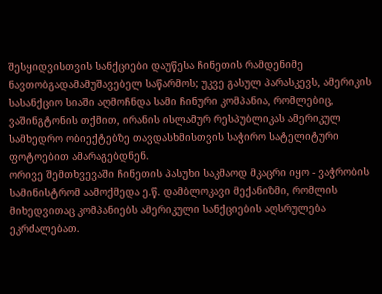შესყიდვისთვის სანქციები დაუწესა ჩინეთის რამდენიმე ნავთობგადამამუშავებელ საწარმოს; უკვე გასულ პარასკევს, ამერიკის სასანქციო სიაში აღმოჩნდა სამი ჩინური კომპანია, რომლებიც, ვაშინგტონის თქმით, ირანის ისლამურ რესპუბლიკას ამერიკულ სამხედრო ობიექტებზე თავდასხმისთვის საჭირო სატელიტური ფოტოებით ამარაგებდნენ.
ორივე შემთხვევაში ჩინეთის პასუხი საკმაოდ მკაცრი იყო - ვაჭრობის სამინისტრომ აამოქმედა ე.წ. დამბლოკავი მექანიზმი, რომლის მიხედვითაც კომპანიებს ამერიკული სანქციების აღსრულება ეკრძალებათ.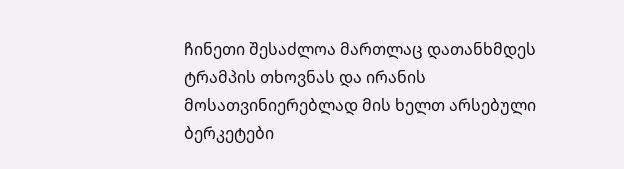ჩინეთი შესაძლოა მართლაც დათანხმდეს ტრამპის თხოვნას და ირანის მოსათვინიერებლად მის ხელთ არსებული ბერკეტები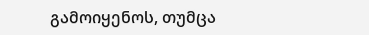გამოიყენოს, თუმცა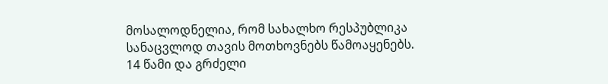მოსალოდნელია, რომ სახალხო რესპუბლიკა სანაცვლოდ თავის მოთხოვნებს წამოაყენებს.
14 წამი და გრძელი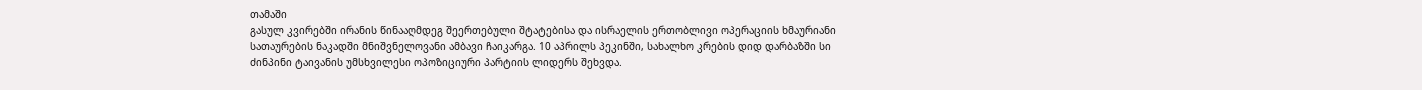თამაში
გასულ კვირებში ირანის წინააღმდეგ შეერთებული შტატებისა და ისრაელის ერთობლივი ოპერაციის ხმაურიანი სათაურების ნაკადში მნიშვნელოვანი ამბავი ჩაიკარგა. 10 აპრილს პეკინში, სახალხო კრების დიდ დარბაზში სი ძინპინი ტაივანის უმსხვილესი ოპოზიციური პარტიის ლიდერს შეხვდა.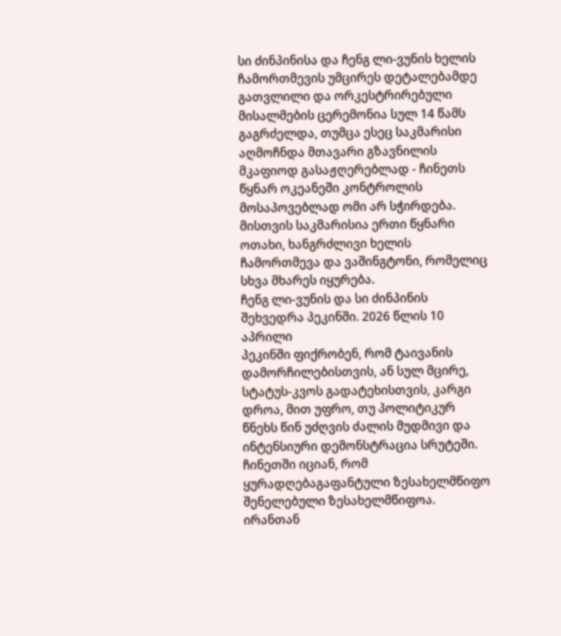სი ძინპინისა და ჩენგ ლი-ვუნის ხელის ჩამორთმევის უმცირეს დეტალებამდე გათვლილი და ორკესტრირებული მისალმების ცერემონია სულ 14 წამს გაგრძელდა, თუმცა ესეც საკმარისი აღმოჩნდა მთავარი გზავნილის მკაფიოდ გასაჟღერებლად - ჩინეთს წყნარ ოკეანეში კონტროლის მოსაპოვებლად ომი არ სჭირდება. მისთვის საკმარისია ერთი წყნარი ოთახი, ხანგრძლივი ხელის ჩამორთმევა და ვაშინგტონი, რომელიც სხვა მხარეს იყურება.
ჩენგ ლი-ვუნის და სი ძინპინის შეხვედრა პეკინში. 2026 წლის 10 აპრილი
პეკინში ფიქრობენ, რომ ტაივანის დამორჩილებისთვის, ან სულ მცირე, სტატუს-კვოს გადატეხისთვის, კარგი დროა, მით უფრო, თუ პოლიტიკურ წნეხს წინ უძღვის ძალის მუდმივი და ინტენსიური დემონსტრაცია სრუტეში. ჩინეთში იციან, რომ ყურადღებაგაფანტული ზესახელმწიფო შენელებული ზესახელმწიფოა.
ირანთან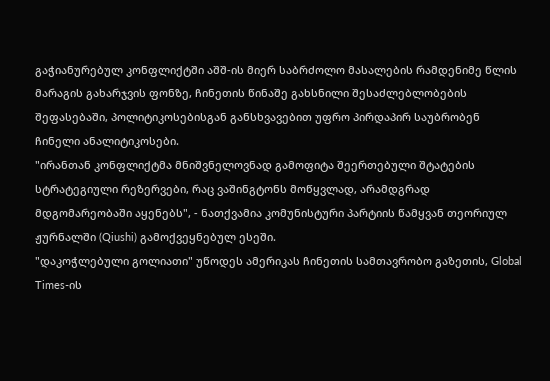გაჭიანურებულ კონფლიქტში აშშ-ის მიერ საბრძოლო მასალების რამდენიმე წლის მარაგის გახარჯვის ფონზე, ჩინეთის წინაშე გახსნილი შესაძლებლობების შეფასებაში, პოლიტიკოსებისგან განსხვავებით უფრო პირდაპირ საუბრობენ ჩინელი ანალიტიკოსები.
"ირანთან კონფლიქტმა მნიშვნელოვნად გამოფიტა შეერთებული შტატების სტრატეგიული რეზერვები, რაც ვაშინგტონს მოწყვლად, არამდგრად მდგომარეობაში აყენებს", - ნათქვამია კომუნისტური პარტიის წამყვან თეორიულ ჟურნალში (Qiushi) გამოქვეყნებულ ესეში.
"დაკოჭლებული გოლიათი" უწოდეს ამერიკას ჩინეთის სამთავრობო გაზეთის, Global Times-ის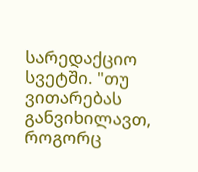სარედაქციო სვეტში. "თუ ვითარებას განვიხილავთ, როგორც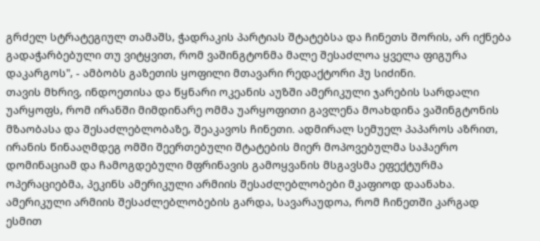გრძელ სტრატეგიულ თამაშს, ჭადრაკის პარტიას შტატებსა და ჩინეთს შორის, არ იქნება გადაჭარბებული თუ ვიტყვით, რომ ვაშინგტონმა მალე შესაძლოა ყველა ფიგურა დაკარგოს", - ამბობს გაზეთის ყოფილი მთავარი რედაქტორი ჰუ სიძინი.
თავის მხრივ, ინდოეთისა და წყნარი ოკეანის აუზში ამერიკული ჯარების სარდალი უარყოფს, რომ ირანში მიმდინარე ომმა უარყოფითი გავლენა მოახდინა ვაშინგტონის მზაობასა და შესაძლებლობაზე, შეაკავოს ჩინეთი. ადმირალ სემუელ პაპაროს აზრით, ირანის წინააღმდეგ ომში შეერთებული შტატების მიერ მოპოვებულმა საჰაერო დომინაციამ და ჩამოგდებული მფრინავის გამოყვანის მსგავსმა ეფექტურმა ოპერაციებმა, პეკინს ამერიკული არმიის შესაძლებლობები მკაფიოდ დაანახა.
ამერიკული არმიის შესაძლებლობების გარდა, სავარაუდოა, რომ ჩინეთში კარგად ესმით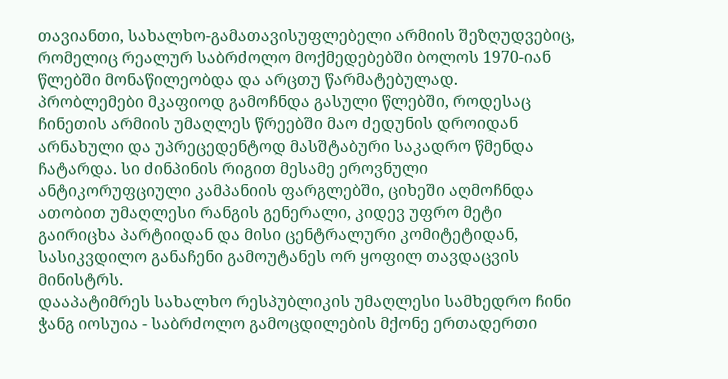თავიანთი, სახალხო-გამათავისუფლებელი არმიის შეზღუდვებიც, რომელიც რეალურ საბრძოლო მოქმედებებში ბოლოს 1970-იან წლებში მონაწილეობდა და არცთუ წარმატებულად.
პრობლემები მკაფიოდ გამოჩნდა გასული წლებში, როდესაც ჩინეთის არმიის უმაღლეს წრეებში მაო ძედუნის დროიდან არნახული და უპრეცედენტოდ მასშტაბური საკადრო წმენდა ჩატარდა. სი ძინპინის რიგით მესამე ეროვნული ანტიკორუფციული კამპანიის ფარგლებში, ციხეში აღმოჩნდა ათობით უმაღლესი რანგის გენერალი, კიდევ უფრო მეტი გაირიცხა პარტიიდან და მისი ცენტრალური კომიტეტიდან, სასიკვდილო განაჩენი გამოუტანეს ორ ყოფილ თავდაცვის მინისტრს.
დააპატიმრეს სახალხო რესპუბლიკის უმაღლესი სამხედრო ჩინი ჭანგ იოსუია - საბრძოლო გამოცდილების მქონე ერთადერთი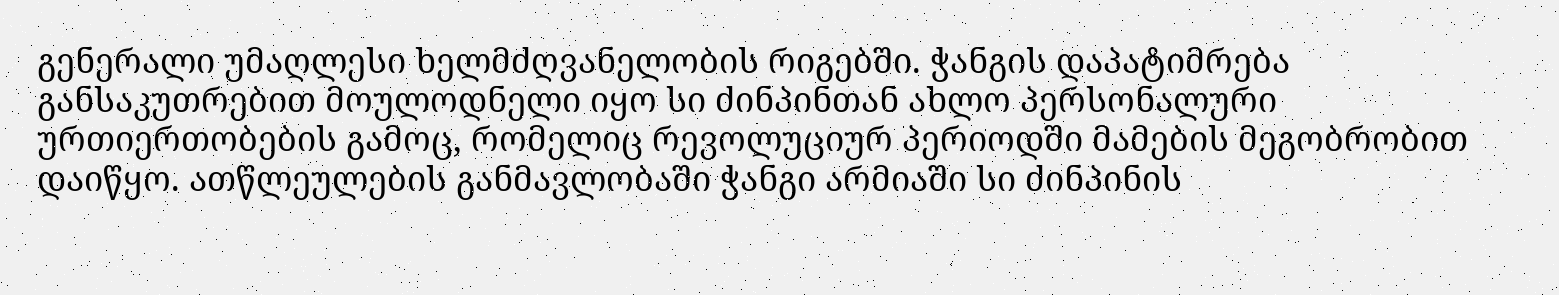გენერალი უმაღლესი ხელმძღვანელობის რიგებში. ჭანგის დაპატიმრება განსაკუთრებით მოულოდნელი იყო სი ძინპინთან ახლო პერსონალური ურთიერთობების გამოც, რომელიც რევოლუციურ პერიოდში მამების მეგობრობით დაიწყო. ათწლეულების განმავლობაში ჭანგი არმიაში სი ძინპინის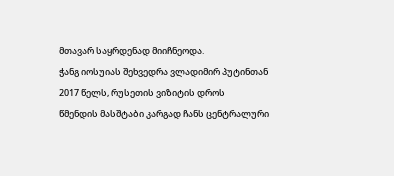მთავარ საყრდენად მიიჩნეოდა.
ჭანგ იოსუიას შეხვედრა ვლადიმირ პუტინთან 2017 წელს, რუსეთის ვიზიტის დროს
წმენდის მასშტაბი კარგად ჩანს ცენტრალური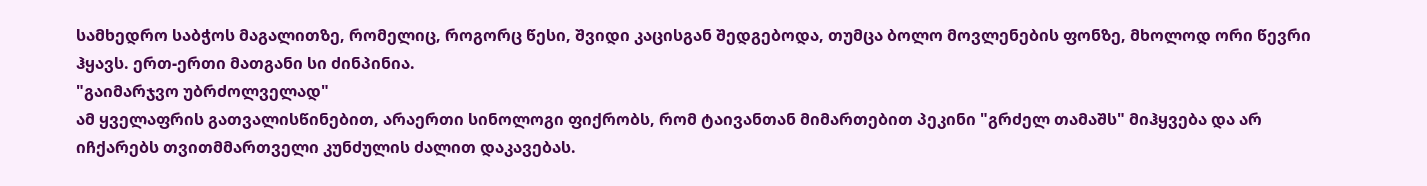სამხედრო საბჭოს მაგალითზე, რომელიც, როგორც წესი, შვიდი კაცისგან შედგებოდა, თუმცა ბოლო მოვლენების ფონზე, მხოლოდ ორი წევრი ჰყავს. ერთ-ერთი მათგანი სი ძინპინია.
"გაიმარჯვო უბრძოლველად"
ამ ყველაფრის გათვალისწინებით, არაერთი სინოლოგი ფიქრობს, რომ ტაივანთან მიმართებით პეკინი "გრძელ თამაშს" მიჰყვება და არ იჩქარებს თვითმმართველი კუნძულის ძალით დაკავებას.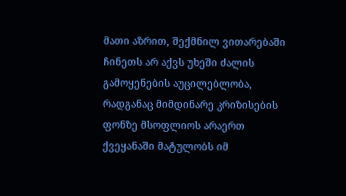მათი აზრით, შექმნილ ვითარებაში ჩინეთს არ აქვს უხეში ძალის გამოყენების აუცილებლობა, რადგანაც მიმდინარე კრიზისების ფონზე მსოფლიოს არაერთ ქვეყანაში მატულობს იმ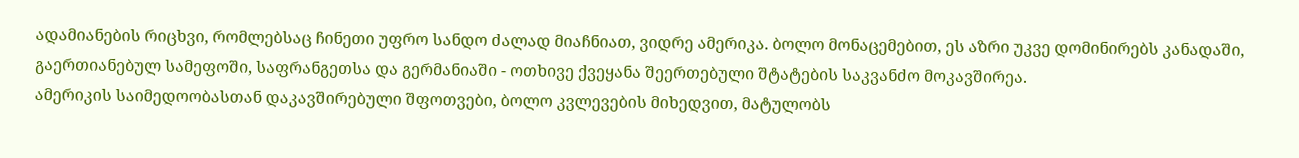ადამიანების რიცხვი, რომლებსაც ჩინეთი უფრო სანდო ძალად მიაჩნიათ, ვიდრე ამერიკა. ბოლო მონაცემებით, ეს აზრი უკვე დომინირებს კანადაში, გაერთიანებულ სამეფოში, საფრანგეთსა და გერმანიაში - ოთხივე ქვეყანა შეერთებული შტატების საკვანძო მოკავშირეა.
ამერიკის საიმედოობასთან დაკავშირებული შფოთვები, ბოლო კვლევების მიხედვით, მატულობს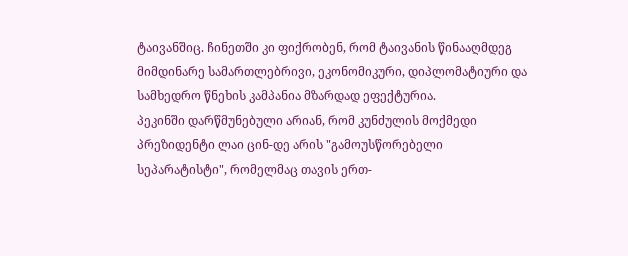ტაივანშიც. ჩინეთში კი ფიქრობენ, რომ ტაივანის წინააღმდეგ მიმდინარე სამართლებრივი, ეკონომიკური, დიპლომატიური და სამხედრო წნეხის კამპანია მზარდად ეფექტურია.
პეკინში დარწმუნებული არიან, რომ კუნძულის მოქმედი პრეზიდენტი ლაი ცინ-დე არის "გამოუსწორებელი სეპარატისტი", რომელმაც თავის ერთ-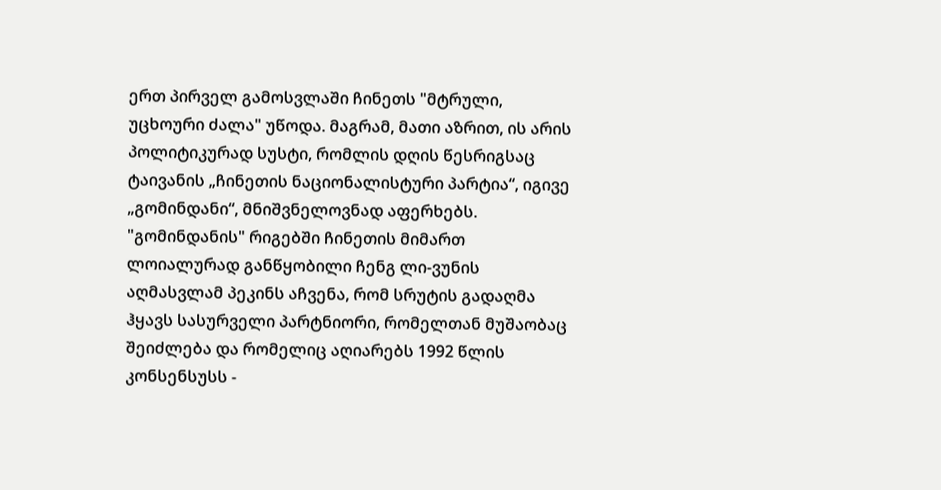ერთ პირველ გამოსვლაში ჩინეთს "მტრული, უცხოური ძალა" უწოდა. მაგრამ, მათი აზრით, ის არის პოლიტიკურად სუსტი, რომლის დღის წესრიგსაც ტაივანის „ჩინეთის ნაციონალისტური პარტია“, იგივე „გომინდანი“, მნიშვნელოვნად აფერხებს.
"გომინდანის" რიგებში ჩინეთის მიმართ ლოიალურად განწყობილი ჩენგ ლი-ვუნის აღმასვლამ პეკინს აჩვენა, რომ სრუტის გადაღმა ჰყავს სასურველი პარტნიორი, რომელთან მუშაობაც შეიძლება და რომელიც აღიარებს 1992 წლის კონსენსუსს -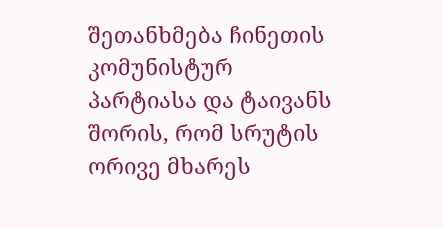შეთანხმება ჩინეთის კომუნისტურ პარტიასა და ტაივანს შორის, რომ სრუტის ორივე მხარეს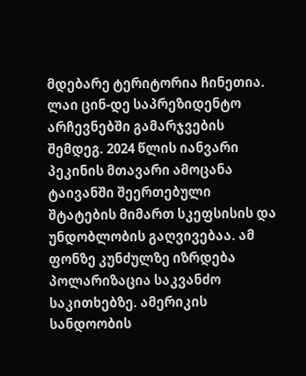მდებარე ტერიტორია ჩინეთია.
ლაი ცინ-დე საპრეზიდენტო არჩევნებში გამარჯვების შემდეგ. 2024 წლის იანვარი
პეკინის მთავარი ამოცანა ტაივანში შეერთებული შტატების მიმართ სკეფსისის და უნდობლობის გაღვივებაა. ამ ფონზე კუნძულზე იზრდება პოლარიზაცია საკვანძო საკითხებზე. ამერიკის სანდოობის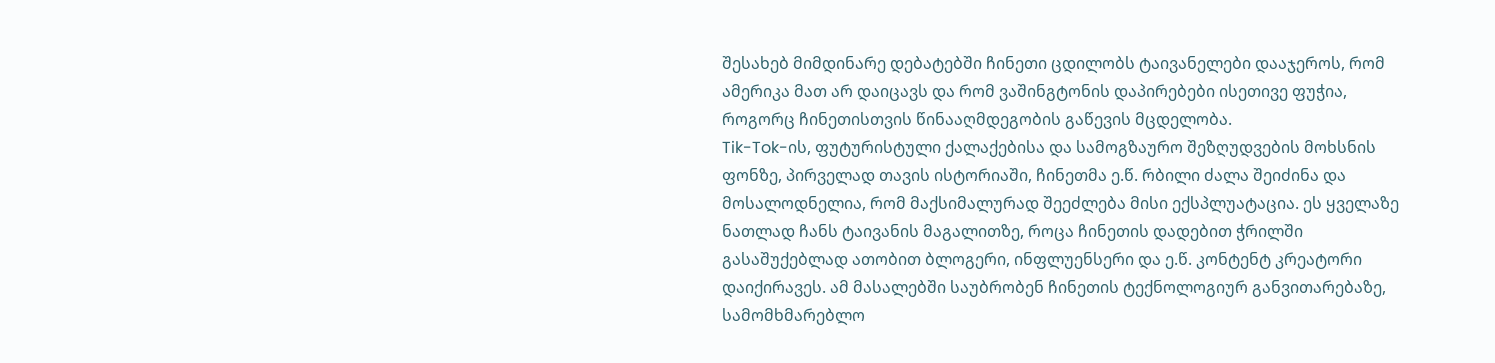შესახებ მიმდინარე დებატებში ჩინეთი ცდილობს ტაივანელები დააჯეროს, რომ ამერიკა მათ არ დაიცავს და რომ ვაშინგტონის დაპირებები ისეთივე ფუჭია, როგორც ჩინეთისთვის წინააღმდეგობის გაწევის მცდელობა.
Tik-Tok-ის, ფუტურისტული ქალაქებისა და სამოგზაურო შეზღუდვების მოხსნის ფონზე, პირველად თავის ისტორიაში, ჩინეთმა ე.წ. რბილი ძალა შეიძინა და მოსალოდნელია, რომ მაქსიმალურად შეეძლება მისი ექსპლუატაცია. ეს ყველაზე ნათლად ჩანს ტაივანის მაგალითზე, როცა ჩინეთის დადებით ჭრილში გასაშუქებლად ათობით ბლოგერი, ინფლუენსერი და ე.წ. კონტენტ კრეატორი დაიქირავეს. ამ მასალებში საუბრობენ ჩინეთის ტექნოლოგიურ განვითარებაზე, სამომხმარებლო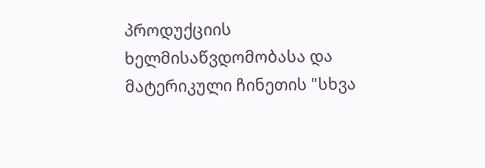პროდუქციის ხელმისაწვდომობასა და მატერიკული ჩინეთის "სხვა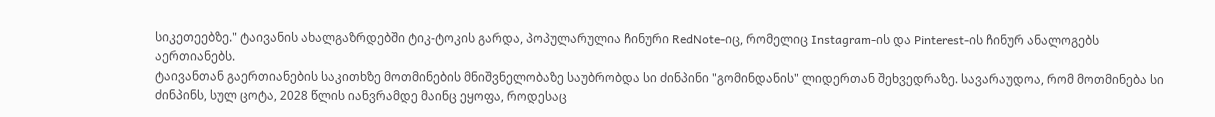სიკეთეებზე." ტაივანის ახალგაზრდებში ტიკ-ტოკის გარდა, პოპულარულია ჩინური RedNote-იც, რომელიც Instagram-ის და Pinterest-ის ჩინურ ანალოგებს აერთიანებს.
ტაივანთან გაერთიანების საკითხზე მოთმინების მნიშვნელობაზე საუბრობდა სი ძინპინი "გომინდანის" ლიდერთან შეხვედრაზე. სავარაუდოა, რომ მოთმინება სი ძინპინს, სულ ცოტა, 2028 წლის იანვრამდე მაინც ეყოფა, როდესაც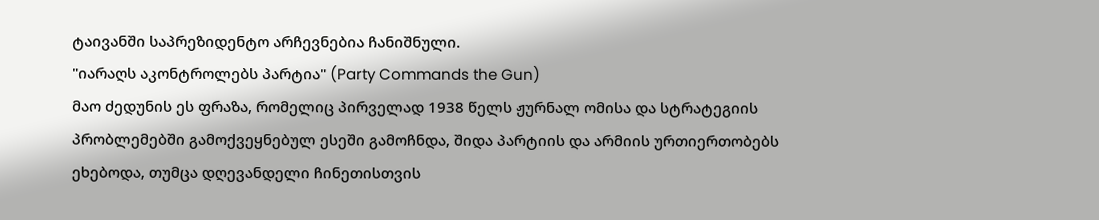ტაივანში საპრეზიდენტო არჩევნებია ჩანიშნული.
"იარაღს აკონტროლებს პარტია" (Party Commands the Gun)
მაო ძედუნის ეს ფრაზა, რომელიც პირველად 1938 წელს ჟურნალ ომისა და სტრატეგიის პრობლემებში გამოქვეყნებულ ესეში გამოჩნდა, შიდა პარტიის და არმიის ურთიერთობებს ეხებოდა, თუმცა დღევანდელი ჩინეთისთვის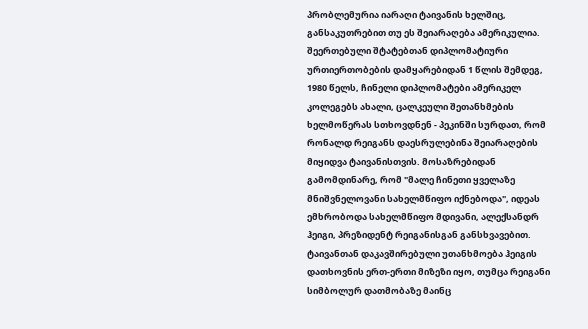პრობლემურია იარაღი ტაივანის ხელშიც, განსაკუთრებით თუ ეს შეიარაღება ამერიკულია.
შეერთებული შტატებთან დიპლომატიური ურთიერთობების დამყარებიდან 1 წლის შემდეგ, 1980 წელს, ჩინელი დიპლომატები ამერიკელ კოლეგებს ახალი, ცალკეული შეთანხმების ხელმოწერას სთხოვდნენ - პეკინში სურდათ, რომ რონალდ რეიგანს დაესრულებინა შეიარაღების მიყიდვა ტაივანისთვის. მოსაზრებიდან გამომდინარე, რომ "მალე ჩინეთი ყველაზე მნიშვნელოვანი სახელმწიფო იქნებოდა", იდეას ემხრობოდა სახელმწიფო მდივანი, ალექსანდრ ჰეიგი, პრეზიდენტ რეიგანისგან განსხვავებით.
ტაივანთან დაკავშირებული უთანხმოება ჰეიგის დათხოვნის ერთ-ერთი მიზეზი იყო, თუმცა რეიგანი სიმბოლურ დათმობაზე მაინც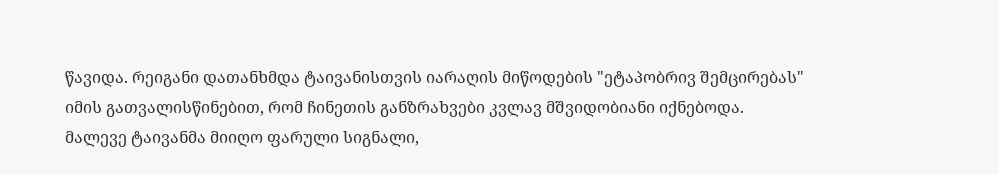წავიდა. რეიგანი დათანხმდა ტაივანისთვის იარაღის მიწოდების "ეტაპობრივ შემცირებას" იმის გათვალისწინებით, რომ ჩინეთის განზრახვები კვლავ მშვიდობიანი იქნებოდა. მალევე ტაივანმა მიიღო ფარული სიგნალი,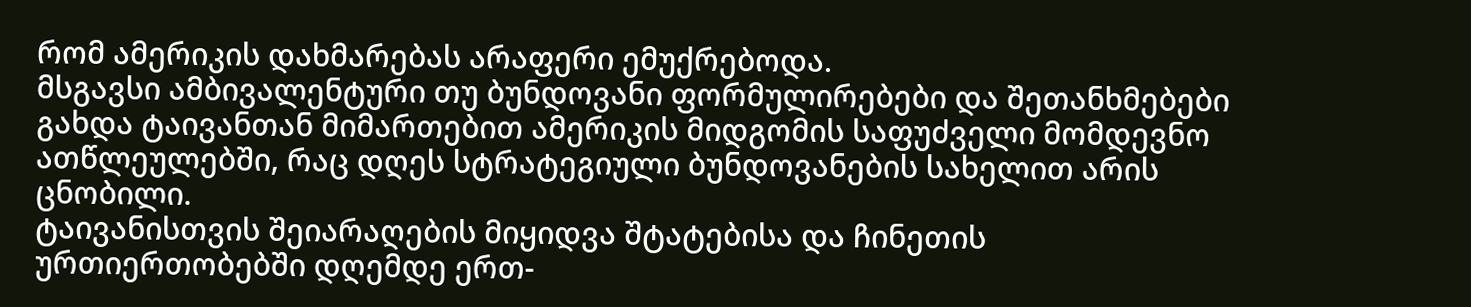რომ ამერიკის დახმარებას არაფერი ემუქრებოდა.
მსგავსი ამბივალენტური თუ ბუნდოვანი ფორმულირებები და შეთანხმებები გახდა ტაივანთან მიმართებით ამერიკის მიდგომის საფუძველი მომდევნო ათწლეულებში, რაც დღეს სტრატეგიული ბუნდოვანების სახელით არის ცნობილი.
ტაივანისთვის შეიარაღების მიყიდვა შტატებისა და ჩინეთის ურთიერთობებში დღემდე ერთ-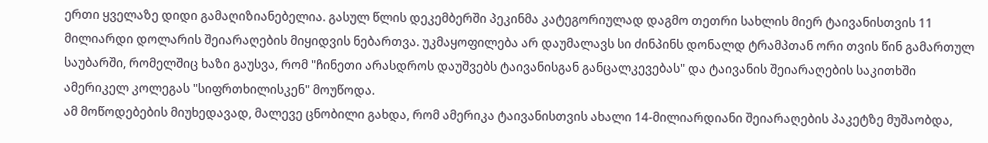ერთი ყველაზე დიდი გამაღიზიანებელია. გასულ წლის დეკემბერში პეკინმა კატეგორიულად დაგმო თეთრი სახლის მიერ ტაივანისთვის 11 მილიარდი დოლარის შეიარაღების მიყიდვის ნებართვა. უკმაყოფილება არ დაუმალავს სი ძინპინს დონალდ ტრამპთან ორი თვის წინ გამართულ საუბარში, რომელშიც ხაზი გაუსვა, რომ "ჩინეთი არასდროს დაუშვებს ტაივანისგან განცალკევებას" და ტაივანის შეიარაღების საკითხში ამერიკელ კოლეგას "სიფრთხილისკენ" მოუწოდა.
ამ მოწოდებების მიუხედავად, მალევე ცნობილი გახდა, რომ ამერიკა ტაივანისთვის ახალი 14-მილიარდიანი შეიარაღების პაკეტზე მუშაობდა,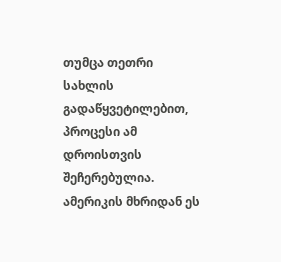თუმცა თეთრი სახლის გადაწყვეტილებით, პროცესი ამ დროისთვის შეჩერებულია. ამერიკის მხრიდან ეს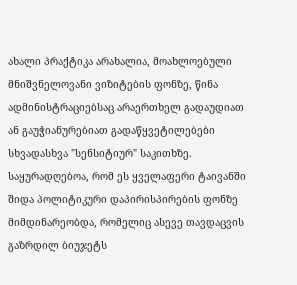ახალი პრაქტიკა არახალია, მოახლოებული მნიშვნელოვანი ვიზიტების ფონზე, წინა ადმინისტრაციებსაც არაერთხელ გადაუდიათ ან გაუჭიანურებიათ გადაწყვეტილებები სხვადასხვა "სენსიტიურ" საკითხზე.
საყურადღებოა, რომ ეს ყველაფერი ტაივანში შიდა პოლიტიკური დაპირისპირების ფონზე მიმდინარეობდა, რომელიც ასევე თავდაცვის გაზრდილ ბიუჯეტს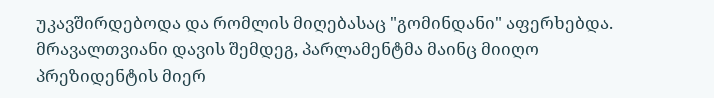უკავშირდებოდა და რომლის მიღებასაც "გომინდანი" აფერხებდა. მრავალთვიანი დავის შემდეგ, პარლამენტმა მაინც მიიღო პრეზიდენტის მიერ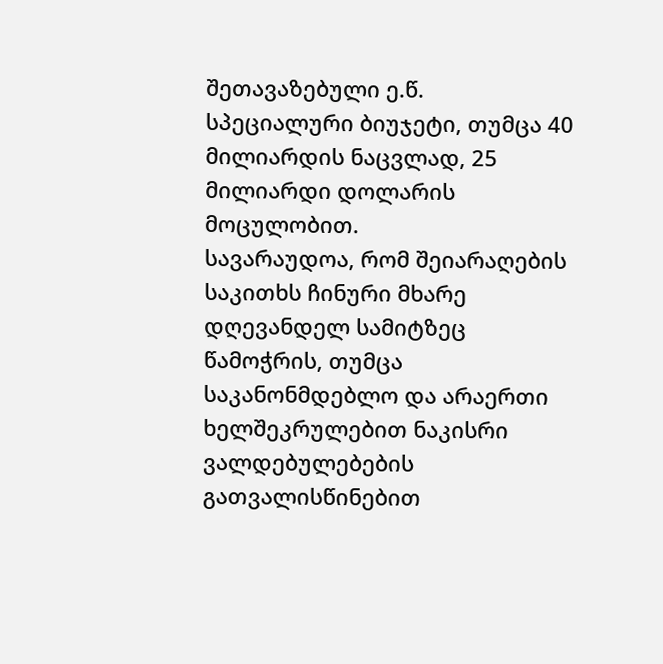შეთავაზებული ე.წ. სპეციალური ბიუჯეტი, თუმცა 40 მილიარდის ნაცვლად, 25 მილიარდი დოლარის მოცულობით.
სავარაუდოა, რომ შეიარაღების საკითხს ჩინური მხარე დღევანდელ სამიტზეც წამოჭრის, თუმცა საკანონმდებლო და არაერთი ხელშეკრულებით ნაკისრი ვალდებულებების გათვალისწინებით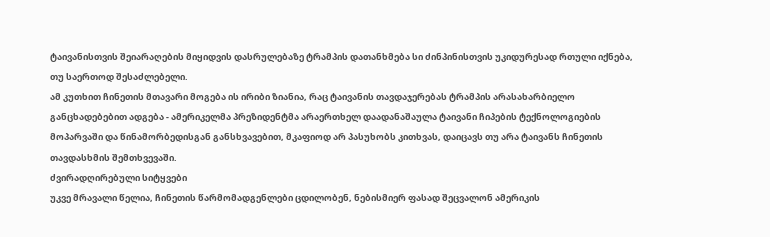ტაივანისთვის შეიარაღების მიყიდვის დასრულებაზე ტრამპის დათანხმება სი ძინპინისთვის უკიდურესად რთული იქნება, თუ საერთოდ შესაძლებელი.
ამ კუთხით ჩინეთის მთავარი მოგება ის ირიბი ზიანია, რაც ტაივანის თავდაჯერებას ტრამპის არასახარბიელო განცხადებებით ადგება - ამერიკელმა პრეზიდენტმა არაერთხელ დაადანაშაულა ტაივანი ჩიპების ტექნოლოგიების მოპარვაში და წინამორბედისგან განსხვავებით, მკაფიოდ არ პასუხობს კითხვას, დაიცავს თუ არა ტაივანს ჩინეთის თავდასხმის შემთხვევაში.
ძვირადღირებული სიტყვები
უკვე მრავალი წელია, ჩინეთის წარმომადგენლები ცდილობენ, ნებისმიერ ფასად შეცვალონ ამერიკის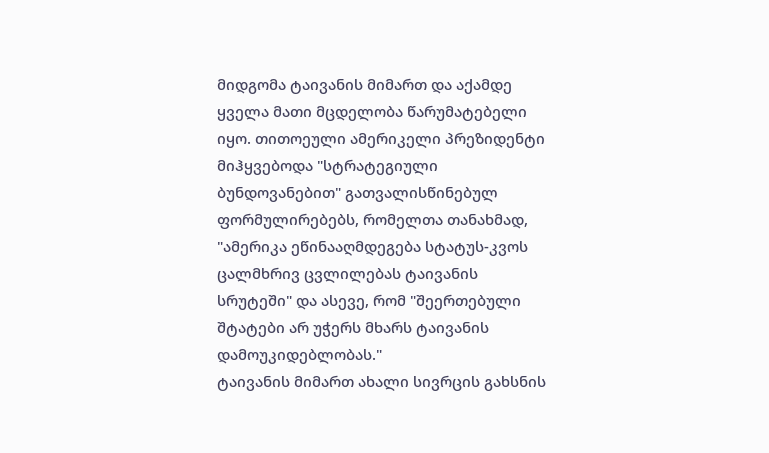მიდგომა ტაივანის მიმართ და აქამდე ყველა მათი მცდელობა წარუმატებელი იყო. თითოეული ამერიკელი პრეზიდენტი მიჰყვებოდა "სტრატეგიული ბუნდოვანებით" გათვალისწინებულ ფორმულირებებს, რომელთა თანახმად, "ამერიკა ეწინააღმდეგება სტატუს-კვოს ცალმხრივ ცვლილებას ტაივანის სრუტეში" და ასევე, რომ "შეერთებული შტატები არ უჭერს მხარს ტაივანის დამოუკიდებლობას."
ტაივანის მიმართ ახალი სივრცის გახსნის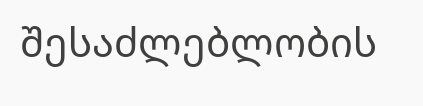შესაძლებლობის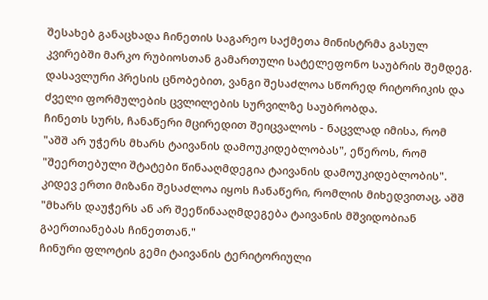შესახებ განაცხადა ჩინეთის საგარეო საქმეთა მინისტრმა გასულ კვირებში მარკო რუბიოსთან გამართული სატელეფონო საუბრის შემდეგ. დასავლური პრესის ცნობებით, ვანგი შესაძლოა სწორედ რიტორიკის და ძველი ფორმულების ცვლილების სურვილზე საუბრობდა.
ჩინეთს სურს, ჩანაწერი მცირედით შეიცვალოს - ნაცვლად იმისა, რომ "აშშ არ უჭერს მხარს ტაივანის დამოუკიდებლობას", ეწეროს, რომ "შეერთებული შტატები წინააღმდეგია ტაივანის დამოუკიდებლობის". კიდევ ერთი მიზანი შესაძლოა იყოს ჩანაწერი, რომლის მიხედვითაც, აშშ "მხარს დაუჭერს ან არ შეეწინააღმდეგება ტაივანის მშვიდობიან გაერთიანებას ჩინეთთან."
ჩინური ფლოტის გემი ტაივანის ტერიტორიული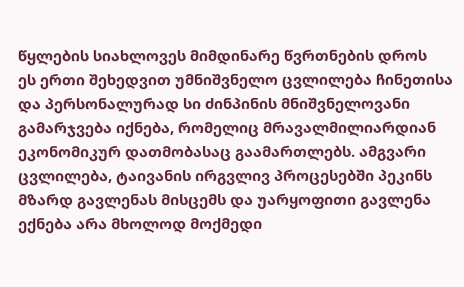წყლების სიახლოვეს მიმდინარე წვრთნების დროს
ეს ერთი შეხედვით უმნიშვნელო ცვლილება ჩინეთისა და პერსონალურად სი ძინპინის მნიშვნელოვანი გამარჯვება იქნება, რომელიც მრავალმილიარდიან ეკონომიკურ დათმობასაც გაამართლებს. ამგვარი ცვლილება, ტაივანის ირგვლივ პროცესებში პეკინს მზარდ გავლენას მისცემს და უარყოფითი გავლენა ექნება არა მხოლოდ მოქმედი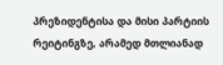პრეზიდენტისა და მისი პარტიის რეიტინგზე, არამედ მთლიანად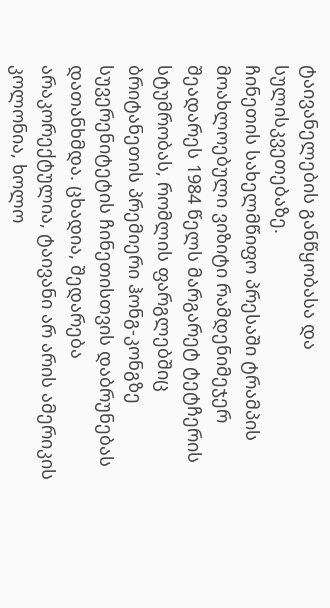ტაივანელების განწყობასა და სულისკვეთებაზე.
ჩინეთის სახელმწიფო პრესაში ტრამპის მოახლოებული ვიზიტი რამდენიმეჯერ შეადარეს 1984 წელს მარგარეტ ტეტჩერის სტუმრობას, რომლის ფარგლებშიც ბრიტანეთის პრემიერი ჰონგ-კონგზე სუვერენიტეტის ჩინეთისთვის დაბრუნებას დათანხმდა. ცხადია, შედარება არაკორექტულია, ტაივანი არ არის ამერიკის კოლონია, ხოლო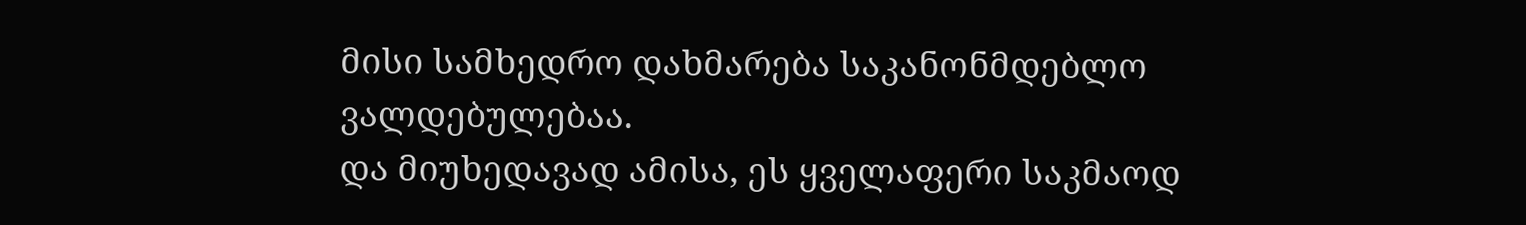მისი სამხედრო დახმარება საკანონმდებლო ვალდებულებაა.
და მიუხედავად ამისა, ეს ყველაფერი საკმაოდ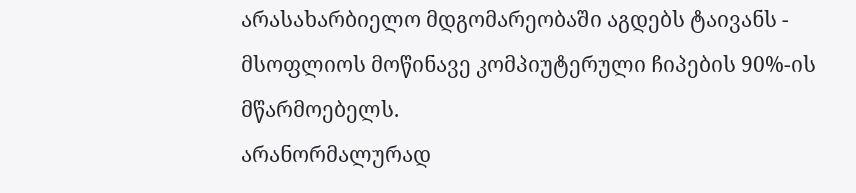არასახარბიელო მდგომარეობაში აგდებს ტაივანს - მსოფლიოს მოწინავე კომპიუტერული ჩიპების 90%-ის მწარმოებელს.
არანორმალურად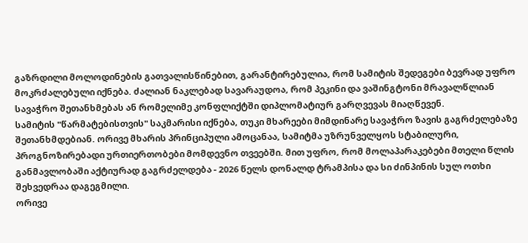გაზრდილი მოლოდინების გათვალისწინებით, გარანტირებულია, რომ სამიტის შედეგები ბევრად უფრო მოკრძალებული იქნება. ძალიან ნაკლებად სავარაუდოა, რომ პეკინი და ვაშინგტონი მრავალწლიან სავაჭრო შეთანხმებას ან რომელიმე კონფლიქტში დიპლომატიურ გარღვევას მიაღწევენ.
სამიტის "წარმატებისთვის" საკმარისი იქნება, თუკი მხარეები მიმდინარე სავაჭრო ზავის გაგრძელებაზე შეთანხმდებიან. ორივე მხარის პრინციპული ამოცანაა, სამიტმა უზრუნველყოს სტაბილური, პროგნოზირებადი ურთიერთობები მომდევნო თვეებში. მით უფრო, რომ მოლაპარაკებები მთელი წლის განმავლობაში აქტიურად გაგრძელდება - 2026 წელს დონალდ ტრამპისა და სი ძინპინის სულ ოთხი შეხვედრაა დაგეგმილი.
ორივე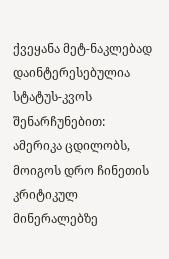ქვეყანა მეტ-ნაკლებად დაინტერესებულია სტატუს-კვოს შენარჩუნებით: ამერიკა ცდილობს, მოიგოს დრო ჩინეთის კრიტიკულ მინერალებზე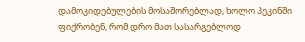დამოკიდებულების მოსაშორებლად, ხოლო პეკინში ფიქრობენ, რომ დრო მათ სასარგებლოდ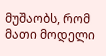მუშაობს, რომ მათი მოდელი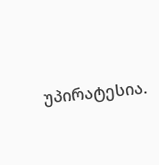უპირატესია.